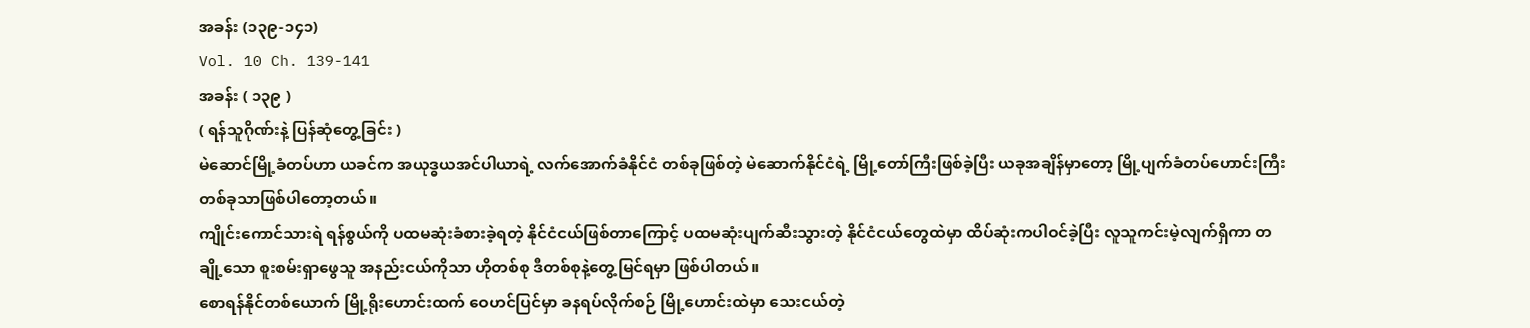အခန်း (၁၃၉-၁၄၁)
Vol. 10 Ch. 139-141
အခန်း ( ၁၃၉ )
( ရန်သူဂိုဏ်းနဲ့ ပြန်ဆုံတွေ့ခြင်း )
မဲဆောင်မြို့ခံတပ်ဟာ ယခင်က အယုဒ္ဓယအင်ပါယာရဲ့ လက်အောက်ခံနိုင်ငံ တစ်ခုဖြစ်တဲ့ မဲဆောက်နိုင်ငံရဲ့ မြို့တော်ကြီးဖြစ်ခဲ့ပြီး ယခုအချိန်မှာတော့ မြို့ပျက်ခံတပ်ဟောင်းကြီး တစ်ခုသာဖြစ်ပါတော့တယ်။
ကျိုင်းကောင်သားရဲ ရန်စွယ်ကို ပထမဆုံးခံစားခဲ့ရတဲ့ နိုင်ငံငယ်ဖြစ်တာကြောင့် ပထမဆုံးပျက်ဆီးသွားတဲ့ နိုင်ငံငယ်တွေထဲမှာ ထိပ်ဆုံးကပါဝင်ခဲ့ပြီး လူသူကင်းမဲ့လျက်ရှိကာ တချို့သော စူးစမ်းရှာဖွေသူ အနည်းငယ်ကိုသာ ဟိုတစ်စု ဒီတစ်စုနဲ့တွေ့မြင်ရမှာ ဖြစ်ပါတယ်။
စောရန်နိုင်တစ်ယောက် မြို့ရိုးဟောင်းထက် ဝေဟင်ပြင်မှာ ခနရပ်လိုက်စဉ် မြို့ဟောင်းထဲမှာ သေးငယ်တဲ့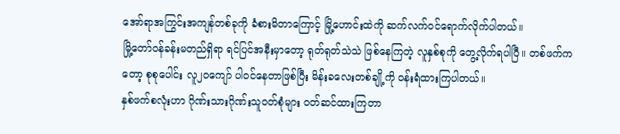အော်ရာအကြွင်းအကျန်တစ်ခုကို ခံစားမိတာကြောင့် မြို့ဟောင်းထဲကို ဆက်လက်ဝင်ရောက်လိုက်ပါတယ်။
မြို့တော်ဝန်ခန်းမတည်ရှိရာ ရင်ပြင်အနီးမှာတော့ ရုတ်ရုတ်သဲသဲ ဖြစ်နေကြတဲ့ လူနှစ်စုကို တွေ့လိုက်ရပါပြီ။ တစ်ဖက်ကတော့ စုစုပေါင်း လူ၂၀ကျော် ပါဝင်နေတာဖြစ်ပြီး မိန်းခလေးတစ်ချို့ကို ဝန်းရံထားကြပါတယ်။
နှစ်ဖက်စလုံးဟာ ဂိုဏ်းသားဂိုဏ်းသူဝတ်စုံများ ဝတ်ဆင်ထားကြတာ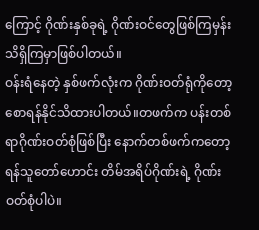ကြောင့် ဂိုဏ်းနှစ်ခုရဲ့ ဂိုဏ်းဝင်တွေဖြစ်ကြမှန်း သိရှိကြမှာဖြစ်ပါတယ်။
ဝန်းရံနေတဲ့ နှစ်ဖက်လုံးက ဂိုဏ်းဝတ်ရုံကိုတော့ စောရန်နိုင်သိထားပါတယ်။တဖက်က ပန်းတစ်ရာဂိုဏ်းဝတ်စုံဖြစ်ပြီး နောက်တစ်ဖက်ကတော့ ရန်သူတော်ဟောင်း တိမ်အရိပ်ဂိုဏ်းရဲ့ ဂိုဏ်းဝတ်စုံပါပဲ။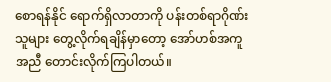စောရန်နိုင် ရောက်ရှိလာတာကို ပန်းတစ်ရာဂိုဏ်းသူများ တွေ့လိုက်ရချိန်မှာတော့ အော်ဟစ်အကူအညီ တောင်းလိုက်ကြပါတယ်။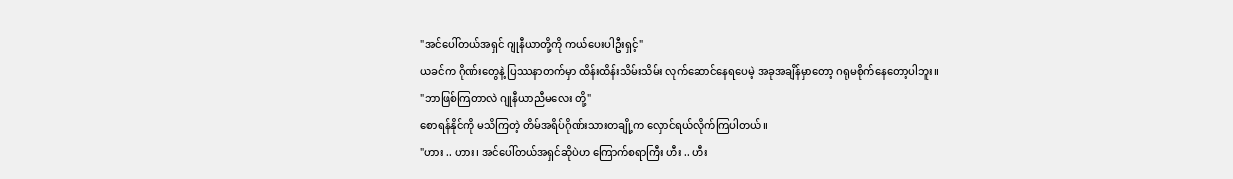"အင်ပေါ်တယ်အရှင် ဂျုနီယာတို့ကို ကယ်ပေးပါဦးရှင့်"
ယခင်က ဂိုဏ်းတွေနဲ့ ပြဿနာတက်မှာ ထိန်းထိန်းသိမ်းသိမ်း လုက်ဆောင်နေရပေမဲ့ အခုအချိန်မှာတော့ ဂရုမစိုက်နေတော့ပါဘူး။
"ဘာဖြစ်ကြတာလဲ ဂျုနီယာညီမလေး တို့"
စောရန်နိုင်ကို မသိကြတဲ့ တိမ်အရိပ်ဂိုဏ်းသားတချို့က လှောင်ရယ်လိုက်ကြပါတယ်။
"ဟား .. ဟား၊ အင်ပေါ်တယ်အရှင်ဆိုပဲဟ ကြောက်စရာကြီး ဟီး .. ဟီး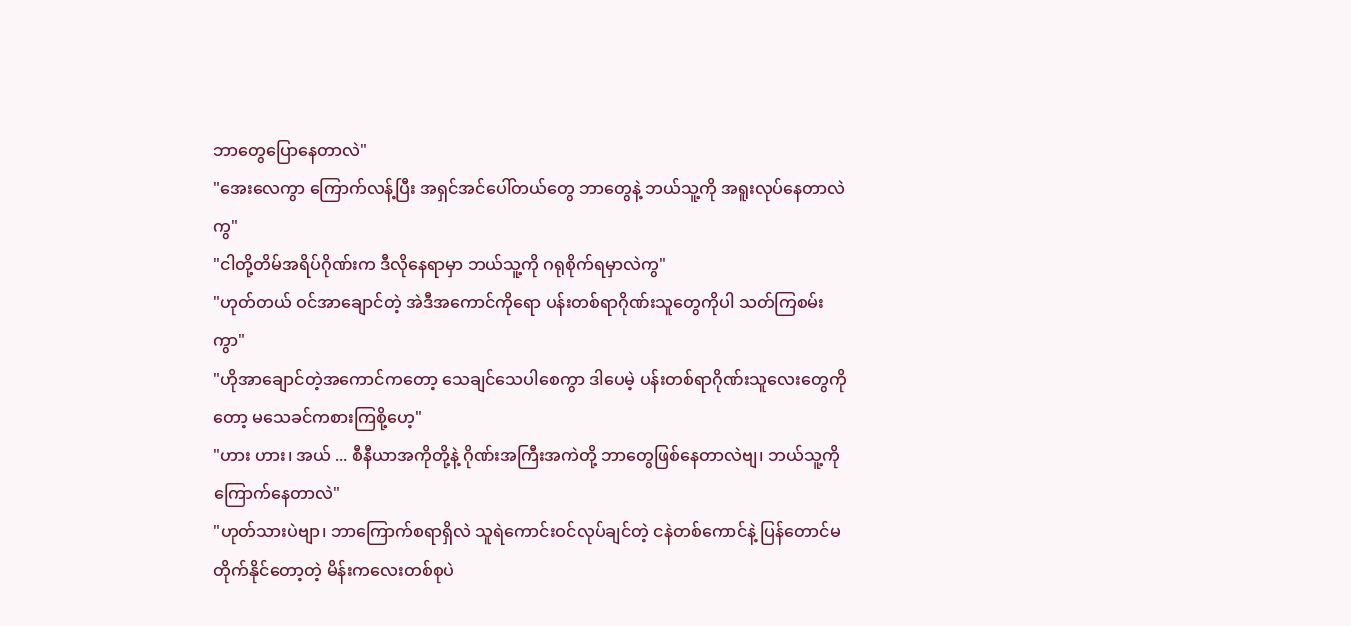ဘာတွေပြောနေတာလဲ"
"အေးလေကွာ ကြောက်လန့်ပြီး အရှင်အင်ပေါ်တယ်တွေ ဘာတွေနဲ့ ဘယ်သူ့ကို အရူးလုပ်နေတာလဲကွ"
"ငါတို့တိမ်အရိပ်ဂိုဏ်းက ဒီလိုနေရာမှာ ဘယ်သူ့ကို ဂရုစိုက်ရမှာလဲကွ"
"ဟုတ်တယ် ဝင်အာချောင်တဲ့ အဲဒီအကောင်ကိုရော ပန်းတစ်ရာဂိုဏ်းသူတွေကိုပါ သတ်ကြစမ်းကွာ"
"ဟိုအာချောင်တဲ့အကောင်ကတော့ သေချင်သေပါစေကွာ ဒါပေမဲ့ ပန်းတစ်ရာဂိုဏ်းသူလေးတွေကိုတော့ မသေခင်ကစားကြစို့ဟေ့"
"ဟား ဟား၊ အယ် ... စီနီယာအကိုတို့နဲ့ ဂိုဏ်းအကြီးအကဲတို့ ဘာတွေဖြစ်နေတာလဲဗျ၊ ဘယ်သူ့ကိုကြောက်နေတာလဲ"
"ဟုတ်သားပဲဗျာ၊ ဘာကြောက်စရာရှိလဲ သူရဲကောင်းဝင်လုပ်ချင်တဲ့ ငနဲတစ်ကောင်နဲ့ ပြန်တောင်မတိုက်နိုင်တော့တဲ့ မိန်းကလေးတစ်စုပဲ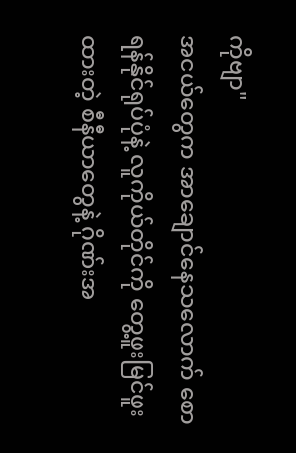ကိုဗျာ"
အငယ်တွေက အာချောင်နေသလောက် စောရန်နိုင်ရုပ်ပုံနဲ့ လူကိုယ်တိုင်ကို တွေ့ဖူးမြင်ဖူးထားတဲ့ စီနီယာတွေနဲ့ ဂိုဏ်းအ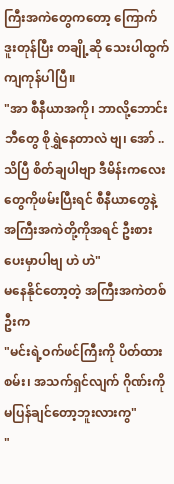ကြီးအကဲတွေကတော့ ကြောက်ဒူးတုန်ပြီး တချို့ဆို သေးပါထွက်ကျကုန်ပါပြီ။
"အာ စီနီယာအကို၊ ဘာလို့ဘောင်းဘီတွေ စိုရွှဲနေတာလဲ ဗျ၊ အော် .. သိပြီ စိတ်ချပါဗျာ ဒီမိန်းကလေးတွေကိုဖမ်းပြီးရင် စီနီယာတွေနဲ့ အကြီးအကဲတို့ကိုအရင် ဦးစားပေးမှာပါဗျ ဟဲ ဟဲ"
မနေနိုင်တော့တဲ့ အကြီးအကဲတစ်ဦးက
"မင်းရဲ့ဝက်ဖင်ကြီးကို ပိတ်ထားစမ်း၊ အသက်ရှင်လျက် ဂိုဏ်းကို မပြန်ချင်တော့ဘူးလားကွ"
"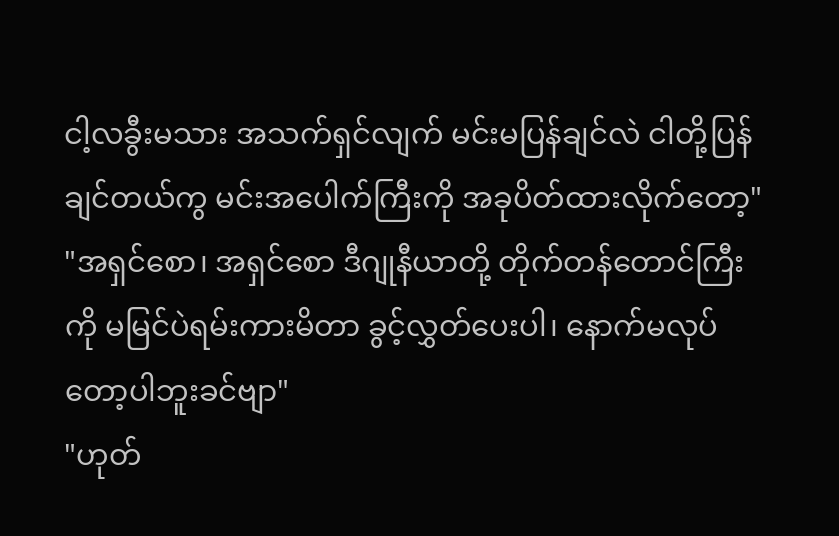ငါ့လခွီးမသား အသက်ရှင်လျက် မင်းမပြန်ချင်လဲ ငါတို့ပြန်ချင်တယ်ကွ မင်းအပေါက်ကြီးကို အခုပိတ်ထားလိုက်တော့"
"အရှင်စော၊ အရှင်စော ဒီဂျုနီယာတို့ တိုက်တန်တောင်ကြီးကို မမြင်ပဲရမ်းကားမိတာ ခွင့်လွှတ်ပေးပါ၊ နောက်မလုပ်တော့ပါဘူးခင်ဗျာ"
"ဟုတ်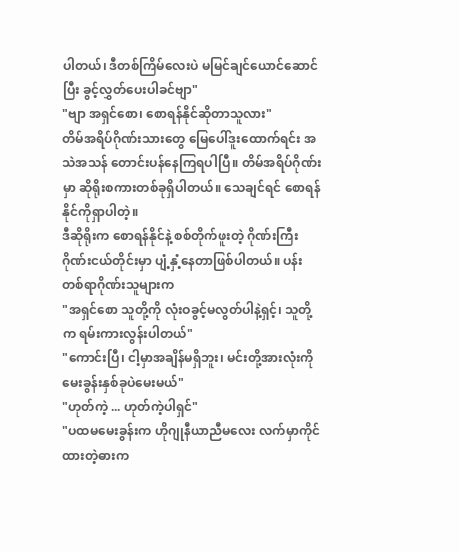ပါတယ်၊ ဒီတစ်ကြိမ်လေးပဲ မမြင်ချင်ယောင်ဆောင်ပြီး ခွင့်လွှတ်ပေးပါခင်ဗျာ"
"ဗျာ အရှင်စော၊ စောရန်နိုင်ဆိုတာသူလား"
တိမ်အရိပ်ဂိုဏ်းသားတွေ မြေပေါ်ဒူးထောက်ရင်း အသဲအသန် တောင်းပန်နေကြရပါပြီ။ တိမ်အရိပ်ဂိုဏ်းမှာ ဆိုရိုးစကားတစ်ခုရှိပါတယ်။ သေချင်ရင် စောရန်နိုင်ကိုရှာပါတဲ့။
ဒီဆိုရိုးက စောရန်နိုင်နဲ့ စစ်တိုက်ဖူးတဲ့ ဂိုဏ်းကြီးဂိုဏ်းငယ်တိုင်းမှာ ပျံ့နှံ့နေတာဖြစ်ပါတယ်။ ပန်းတစ်ရာဂိုဏ်းသူများက
"အရှင်စော သူတို့ကို လုံးဝခွင့်မလွတ်ပါနဲ့ရှင့်၊ သူတို့က ရမ်းကားလွန်းပါတယ်"
"ကောင်းပြီ၊ ငါ့မှာအချိန်မရှိဘူး၊ မင်းတို့အားလုံးကို မေးခွန်းနှစ်ခုပဲမေးမယ်"
"ဟုတ်ကဲ့ ... ဟုတ်ကဲ့ပါရှင်"
"ပထမမေးခွန်းက ဟိုဂျုနီယာညီမလေး လက်မှာကိုင်ထားတဲ့ဓားက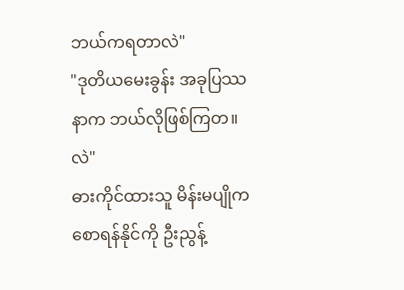ဘယ်ကရတာလဲ"
"ဒုတိယမေးခွန်း အခုပြဿနာက ဘယ်လိုဖြစ်ကြတ။လဲ"
ဓားကိုင်ထားသူ မိန်းမပျိုက စောရန်နိုင်ကို ဦးညွန့်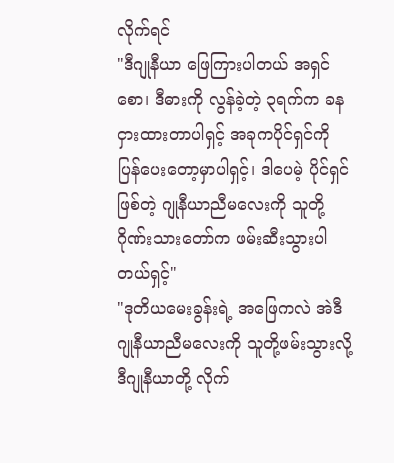လိုက်ရင်
"ဒီဂျုနီယာ ဖြေကြားပါတယ် အရှင်စော၊ ဒီဓားကို လွန်ခဲ့တဲ့ ၃ရက်က ခနငှားထားတာပါရှင့် အခုကပိုင်ရှင်ကို ပြန်ပေးတော့မှာပါရှင့်၊ ဒါပေမဲ့ ပိုင်ရှင်ဖြစ်တဲ့ ဂျုနီယာညီမလေးကို သူတို့ဂိုဏ်းသားတော်က ဖမ်းဆီးသွားပါတယ်ရှင့်"
"ဒုတိယမေးခွန်းရဲ့ အဖြေကလဲ အဲဒီဂျုနီယာညီမလေးကို သူတို့ဖမ်းသွားလို့ ဒီဂျုနီယာတို့ လိုက်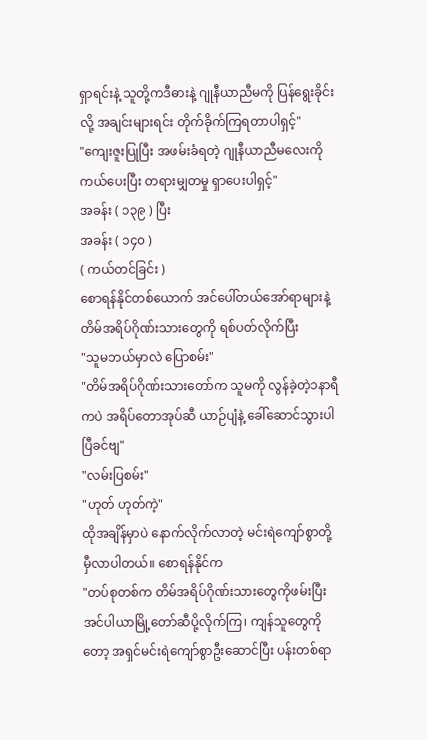ရှာရင်းနဲ့ သူတို့ကဒီဓားနဲ့ ဂျုနီယာညီမကို ပြန်ရွေးခိုင်းလို့ အချင်းများရင်း တိုက်ခိုက်ကြရတာပါရှင့်"
"ကျေးဇူးပြုပြီး အဖမ်းခံရတဲ့ ဂျုနီယာညီမလေးကို ကယ်ပေးပြီး တရားမျှတမှု ရှာပေးပါရှင့်"
အခန်း ( ၁၃၉ ) ပြီး
အခန်း ( ၁၄၀ )
( ကယ်တင်ခြင်း )
စောရန်နိုင်တစ်ယောက် အင်ပေါ်တယ်အော်ရာများနဲ့ တိမ်အရိပ်ဂိုဏ်းသားတွေကို ရစ်ပတ်လိုက်ပြီး
"သူမဘယ်မှာလဲ ပြောစမ်း"
"တိမ်အရိပ်ဂိုဏ်းသားတော်က သူမကို လွန်ခဲ့တဲ့၁နာရီကပဲ အရိပ်တောအုပ်ဆီ ယာဉ်ပျံနဲ့ ခေါ်ဆောင်သွားပါပြီခင်ဗျ"
"လမ်းပြစမ်း"
"ဟုတ် ဟုတ်ကဲ့"
ထိုအချိန်မှာပဲ နောက်လိုက်လာတဲ့ မင်းရဲကျော်စွာတို့ မှီလာပါတယ်။ စောရန်နိုင်က
"တပ်စုတစ်က တိမ်အရိပ်ဂိုဏ်းသားတွေကိုဖမ်းပြီး အင်ပါယာမြို့တော်ဆီပို့လိုက်ကြ၊ ကျန်သူတွေကိုတော့ အရှင်မင်းရဲကျော်စွာဦးဆောင်ပြီး ပန်းတစ်ရာ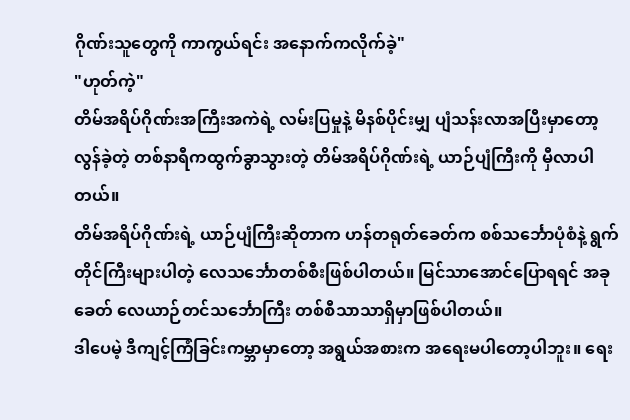ဂိုဏ်းသူတွေကို ကာကွယ်ရင်း အနောက်ကလိုက်ခဲ့"
"ဟုတ်ကဲ့"
တိမ်အရိပ်ဂိုဏ်းအကြီးအကဲရဲ့ လမ်းပြမှုနဲ့ မိနစ်ပိုင်းမျှ ပျံသန်းလာအပြီးမှာတော့ လွန်ခဲ့တဲ့ တစ်နာရီကထွက်ခွာသွားတဲ့ တိမ်အရိပ်ဂိုဏ်းရဲ့ ယာဉ်ပျံကြီးကို မှီလာပါတယ်။
တိမ်အရိပ်ဂိုဏ်းရဲ့ ယာဉ်ပျံကြီးဆိုတာက ဟန်တရုတ်ခေတ်က စစ်သင်္ဘောပုံစံနဲ့ ရွက်တိုင်ကြီးများပါတဲ့ လေသင်္ဘောတစ်စီးဖြစ်ပါတယ်။ မြင်သာအောင်ပြောရရင် အခုခေတ် လေယာဉ်တင်သင်္ဘောကြီး တစ်စီသာသာရှိမှာဖြစ်ပါတယ်။
ဒါပေမဲ့ ဒီကျင့်ကြံခြင်းကမ္ဘာမှာတော့ အရွယ်အစားက အရေးမပါတော့ပါဘူး။ ရေး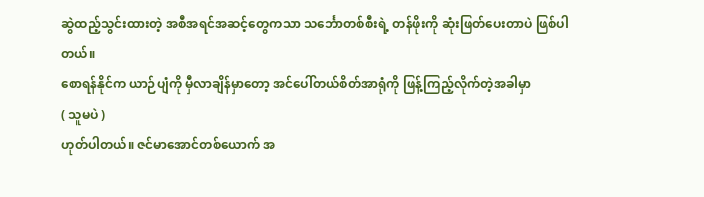ဆွဲထည့်သွင်းထားတဲ့ အစီအရင်အဆင့်တွေကသာ သင်္ဘောတစ်စီးရဲ့ တန်ဖိုးကို ဆုံးဖြတ်ပေးတာပဲ ဖြစ်ပါတယ်။
စောရန်နိုင်က ယာဉ်ပျံကို မှီလာချိန်မှာတော့ အင်ပေါ်တယ်စိတ်အာရုံကို ဖြန့်ကြည့်လိုက်တဲ့အခါမှာ
( သူမပဲ )
ဟုတ်ပါတယ်။ ဇင်မာအောင်တစ်ယောက် အ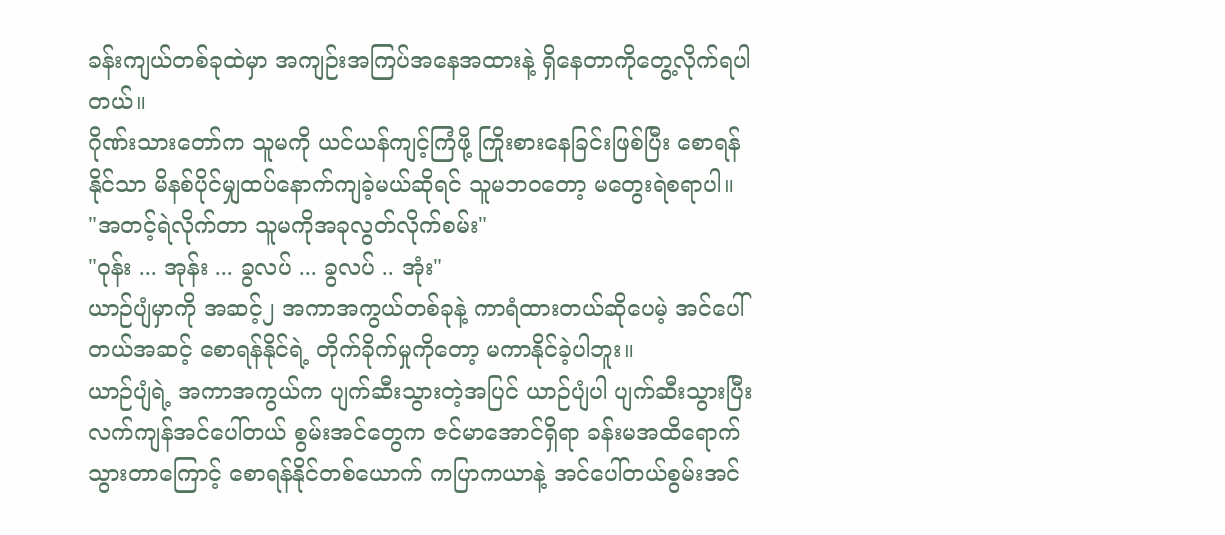ခန်းကျယ်တစ်ခုထဲမှာ အကျဉ်းအကြပ်အနေအထားနဲ့ ရှိနေတာကိုတွေ့လိုက်ရပါတယ်။
ဂိုဏ်းသားတော်က သူမကို ယင်ယန်ကျင့်ကြံဖို့ ကြိုးစားနေခြင်းဖြစ်ပြီး စောရန်နိုင်သာ မိနစ်ပိုင်မျှထပ်နောက်ကျခဲ့မယ်ဆိုရင် သူမဘဝတော့ မတွေးရဲစရာပါ။
"အတင့်ရဲလိုက်တာ သူမကိုအခုလွတ်လိုက်စမ်း"
"ဝုန်း ... အုန်း ... ခွလပ် ... ခွလပ် .. အုံး"
ယာဉ်ပျံမှာကို အဆင့်၂ အကာအကွယ်တစ်ခုနဲ့ ကာရံထားတယ်ဆိုပေမဲ့ အင်ပေါ်တယ်အဆင့် စောရန်နိုင်ရဲ့ တိုက်ခိုက်မှုကိုတော့ မကာနိုင်ခဲ့ပါဘူး။
ယာဉ်ပျံရဲ့ အကာအကွယ်က ပျက်ဆီးသွားတဲ့အပြင် ယာဉ်ပျံပါ ပျက်ဆီးသွားပြီး လက်ကျန်အင်ပေါ်တယ် စွမ်းအင်တွေက ဇင်မာအောင်ရှိရာ ခန်းမအထိရောက်သွားတာကြောင့် စောရန်နိုင်တစ်ယောက် ကပြာကယာနဲ့ အင်ပေါ်တယ်စွမ်းအင်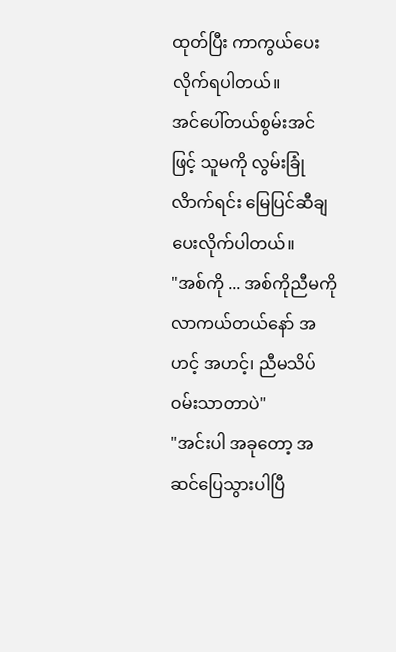ထုတ်ပြီး ကာကွယ်ပေးလိုက်ရပါတယ်။
အင်ပေါ်တယ်စွမ်းအင်ဖြင့် သူမကို လွမ်းခြုံလိာက်ရင်း မြေပြင်ဆီချပေးလိုက်ပါတယ်။
"အစ်ကို ... အစ်ကိုညီမကို လာကယ်တယ်နော် အဟင့် အဟင့်၊ ညီမသိပ်ဝမ်းသာတာပဲ"
"အင်းပါ အခုတော့ အဆင်ပြေသွားပါပြီ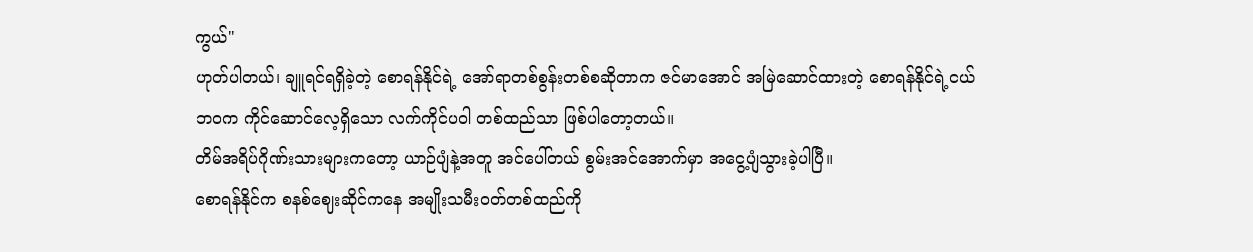ကွယ်"
ဟုတ်ပါတယ်၊ ချူရင်ရရှိခဲ့တဲ့ စောရန်နိုင်ရဲ့ အော်ရာတစ်စွန်းတစ်စဆိုတာက ဇင်မာအောင် အမြဲဆောင်ထားတဲ့ စောရန်နိုင်ရဲ့ငယ်ဘဝက ကိုင်ဆောင်လေ့ရှိသော လက်ကိုင်ပဝါ တစ်ထည်သာ ဖြစ်ပါတော့တယ်။
တိမ်အရိပ်ဂိုဏ်းသားများကတော့ ယာဉ်ပျံနဲ့အတူ အင်ပေါ်တယ် စွမ်းအင်အောက်မှာ အငွေ့ပျံသွားခဲ့ပါပြီ။
စောရန်နိုင်က စနစ်ဈေးဆိုင်ကနေ အမျိုးသမီးဝတ်တစ်ထည်ကို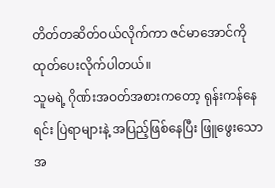တိတ်တဆိတ်ဝယ်လိုက်ကာ ဇင်မာအောင်ကို ထုတ်ပေးလိုက်ပါတယ်။
သူမရဲ့ ဂိုဏ်းအဝတ်အစားကတော့ ရုန်းကန်နေရင်း ပြဲရာများနဲ့ အပြည့်ဖြစ်နေပြီး ဖြူဖွေးသော အ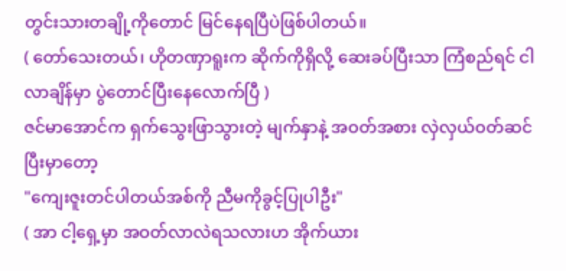တွင်းသားတချို့ကိုတောင် မြင်နေရပြီပဲဖြစ်ပါတယ်။
( တော်သေးတယ်၊ ဟိုတဏှာရူးက ဆိုက်ကိုရှိလို့ ဆေးခပ်ပြီးသာ ကြံစည်ရင် ငါလာချိန်မှာ ပွဲတောင်ပြီးနေလောက်ပြီ )
ဇင်မာအောင်က ရှက်သွေးဖြာသွားတဲ့ မျက်နှာနဲ့ အဝတ်အစား လှဲလှယ်ဝတ်ဆင်ပြီးမှာတော့
"ကျေးဇူးတင်ပါတယ်အစ်ကို ညီမကိုခွင့်ပြုပါဦး"
( အာ ငါ့ရှေ့မှာ အဝတ်လာလဲရသလားဟ အိုက်ယား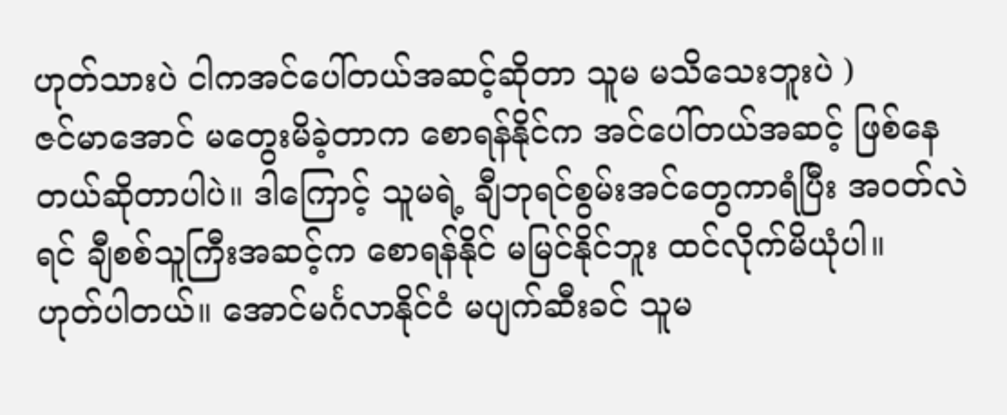ဟုတ်သားပဲ ငါကအင်ပေါ်တယ်အဆင့်ဆိုတာ သူမ မသိသေးဘူးပဲ )
ဇင်မာအောင် မတွေးမိခဲ့တာက စောရန်နိုင်က အင်ပေါ်တယ်အဆင့် ဖြစ်နေတယ်ဆိုတာပါပဲ။ ဒါကြောင့် သူမရဲ့ ချီဘုရင်စွမ်းအင်တွေကာရံပြီး အဝတ်လဲရင် ချီစစ်သူကြီးအဆင့်က စောရန်နိုင် မမြင်နိုင်ဘူး ထင်လိုက်မိယုံပါ။
ဟုတ်ပါတယ်။ အောင်မင်္ဂလာနိုင်ငံ မပျက်ဆီးခင် သူမ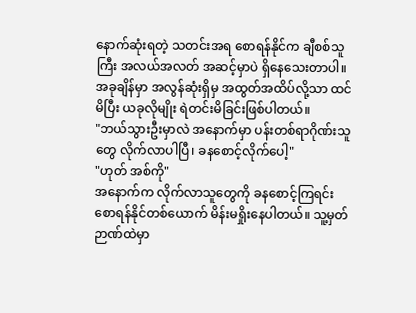နောက်ဆုံးရတဲ့ သတင်းအရ စောရန်နိုင်က ချီစစ်သူကြီး အလယ်အလတ် အဆင့်မှာပဲ ရှိနေသေးတာပါ။ အခုချိန်မှာ အလွန်ဆုံးရှိမှ အထွတ်အထိပ်လို့သာ ထင်မိပြီး ယခုလိုမျိုး ရဲတင်းမိခြင်းဖြစ်ပါတယ်။
"ဘယ်သွားဦးမှာလဲ အနောက်မှာ ပန်းတစ်ရာဂိုဏ်းသူတွေ လိုက်လာပါပြီ၊ ခနစောင့်လိုက်ပေါ့"
"ဟုတ် အစ်ကို"
အနောက်က လိုက်လာသူတွေကို ခနစောင့်ကြရင်း စောရန်နိုင်တစ်ယောက် မိန်းမရှိုးနေပါတယ်။ သူ့မှတ်ဉာဏ်ထဲမှာ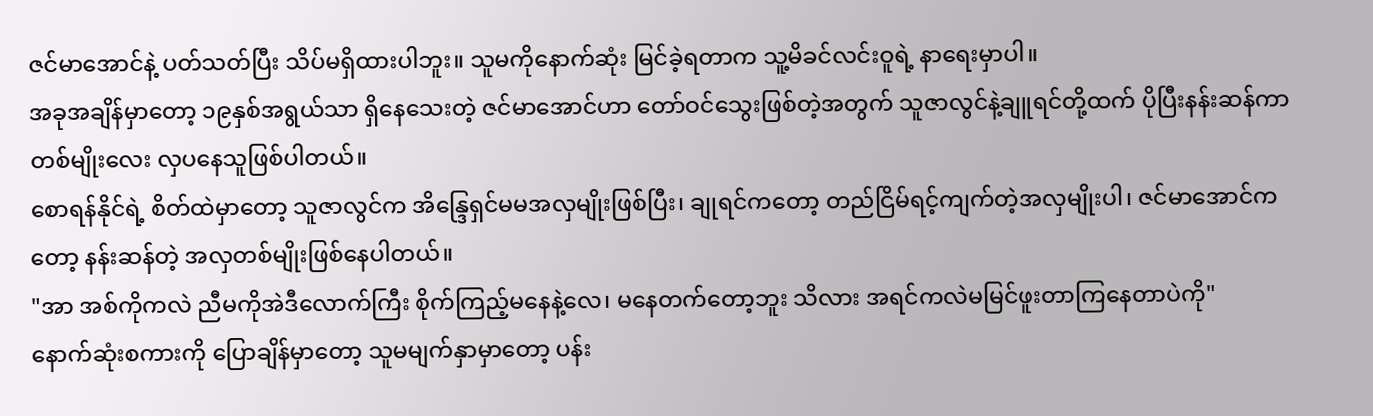ဇင်မာအောင်နဲ့ ပတ်သတ်ပြီး သိပ်မရှိထားပါဘူး။ သူမကိုနောက်ဆုံး မြင်ခဲ့ရတာက သူ့မိခင်လင်းဝူရဲ့ နာရေးမှာပါ။
အခုအချိန်မှာတော့ ၁၉နှစ်အရွယ်သာ ရှိနေသေးတဲ့ ဇင်မာအောင်ဟာ တော်ဝင်သွေးဖြစ်တဲ့အတွက် သူဇာလွင်နဲ့ချူရင်တို့ထက် ပိုပြီးနန်းဆန်ကာ တစ်မျိုးလေး လှပနေသူဖြစ်ပါတယ်။
စောရန်နိုင်ရဲ့ စိတ်ထဲမှာတော့ သူဇာလွင်က အိန္ဒြေရှင်မမအလှမျိုးဖြစ်ပြီး၊ ချုရင်ကတော့ တည်ငြိမ်ရင့်ကျက်တဲ့အလှမျိုးပါ၊ ဇင်မာအောင်ကတော့ နန်းဆန်တဲ့ အလှတစ်မျိုးဖြစ်နေပါတယ်။
"အာ အစ်ကိုကလဲ ညီမကိုအဲဒီလောက်ကြီး စိုက်ကြည့်မနေနဲ့လေ၊ မနေတက်တော့ဘူး သိလား အရင်ကလဲမမြင်ဖူးတာကြနေတာပဲကို"
နောက်ဆုံးစကားကို ပြောချိန်မှာတော့ သူမမျက်နှာမှာတော့ ပန်း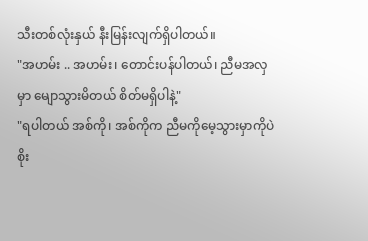သီးတစ်လုံးနှယ် နီးမြန်းလျက်ရှိပါတယ်။
"အဟမ်း .. အဟမ်း၊ တောင်းပန်ပါတယ်၊ ညီမအလှမှာ မျောသွားမိတယ် စိတ်မရှိပါနဲ့"
"ရပါတယ် အစ်ကို၊ အစ်ကိုက ညီမကိုမေ့သွားမှာကိုပဲ စိုး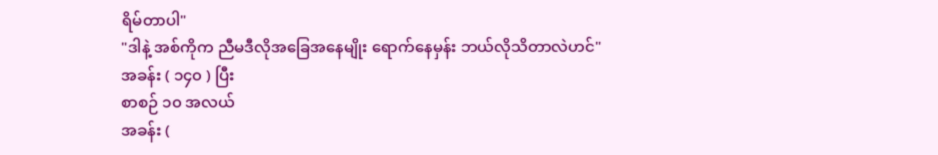ရိမ်တာပါ"
"ဒါနဲ့ အစ်ကိုက ညီမဒီလိုအခြေအနေမျိုး ရောက်နေမှန်း ဘယ်လိုသိတာလဲဟင်"
အခန်း ( ၁၄၀ ) ပြီး
စာစဉ် ၁၀ အလယ်
အခန်း (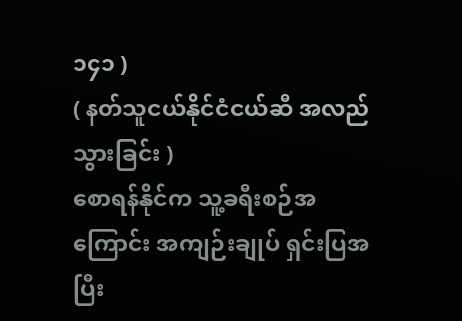၁၄၁ )
( နတ်သူငယ်နိုင်ငံငယ်ဆီ အလည်သွားခြင်း )
စောရန်နိုင်က သူ့ခရီးစဉ်အကြောင်း အကျဉ်းချုပ် ရှင်းပြအပြီး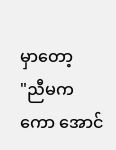မှာတော့
"ညီမကကော အောင်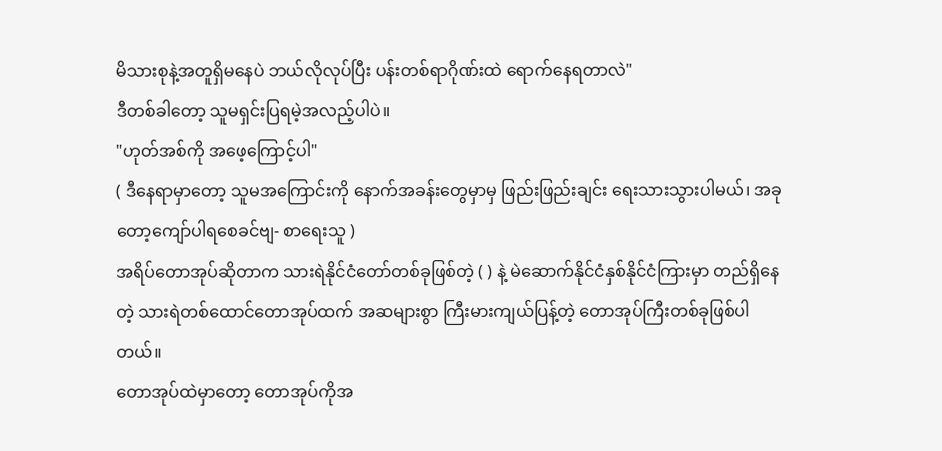မိသားစုနဲ့အတူရှိမနေပဲ ဘယ်လိုလုပ်ပြီး ပန်းတစ်ရာဂိုဏ်းထဲ ရောက်နေရတာလဲ"
ဒီတစ်ခါတော့ သူမရှင်းပြရမဲ့အလည့်ပါပဲ။
"ဟုတ်အစ်ကို အဖေ့ကြောင့်ပါ"
( ဒီနေရာမှာတော့ သူမအကြောင်းကို နောက်အခန်းတွေမှာမှ ဖြည်းဖြည်းချင်း ရေးသားသွားပါမယ်၊ အခုတော့ကျော်ပါရစေခင်ဗျ- စာရေးသူ )
အရိပ်တောအုပ်ဆိုတာက သားရဲနိုင်ငံတော်တစ်ခုဖြစ်တဲ့ ( ) နဲ့ မဲဆောက်နိုင်ငံနှစ်နိုင်ငံကြားမှာ တည်ရှိနေတဲ့ သားရဲတစ်ထောင်တောအုပ်ထက် အဆများစွာ ကြီးမားကျယ်ပြန့်တဲ့ တောအုပ်ကြီးတစ်ခုဖြစ်ပါတယ်။
တောအုပ်ထဲမှာတော့ တောအုပ်ကိုအ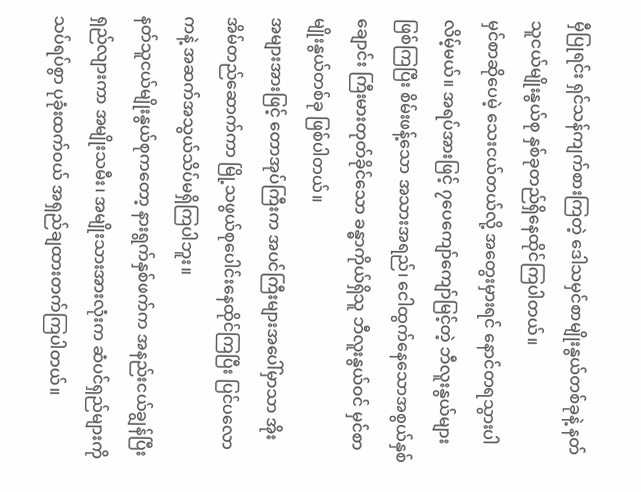မှီပြုရင်း ရှင်သန်ကျက်စားကြတဲ့ ဒေါသမှင်စာမျိုးနွယ်တစ်ခုနဲ့ နတ်သူငယ်မျိုးနွယ်စု နှစ်ခုတည်ရှိနေထိုင်ကြပါတယ်။
မှင်စာဆိုပေမဲ့ သေးငယ်တယ်လို့ အတွေးမှားရင် နောင်တရသွားပါလိမ့်မယ်။ အရပ်အားဖြင့် ၇ပေကျော်ကျော်မြင့်တဲ့ ဘီလူးနွယ်များ ဖြစ်ကြပြီး စိမ်းဖန့်သော အသားအရည်၊ ငေါထွက်နေသောအစွယ်နှစ်ချောင်း ကြီးမားတုတ်ခိုင်သော ခန္ဓာကိုယ်ရှိသူ ဘီလူးနွယ်ဝင် မှင်စာမျိုးနွယ်တစ်ခု ဖြစ်ပါတယ်။
အများအားဖြင့် တောအုပ်ကြီးက အပင်ကြီးများအပေါ်မှာသာ အိုးအိမ်တည်ဆောက်ကာ မြို့သဖွယ်စုပေါင်းနေထိုင်ကြပြီး ပြင်ပလောကနဲ့ အဆက်အသွယ်သိပ်မရှိကြပါဘူး။
နတ်သူငယ်မျိုးနွယ်စုကတော့ နားရွက်နှစ်ဖက်က အနည်းငယ်ချွန်ပြီး ရှည်လျားကာ အမျိုးသမီး၊ အမျိုးသားအားလုံးက ဆံပင်ရှည်များကို သပ်ရပ်စွာ ပုခုံးထက်ဝယ် အရှည်ချထားတက်ကြပါတယ်။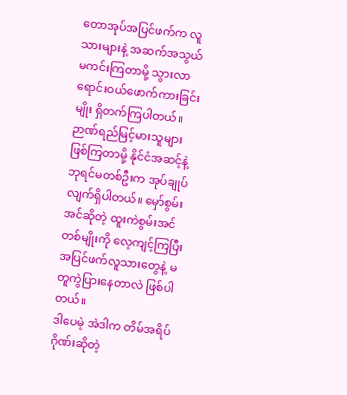တောအုပ်အပြင်ဖက်က လူသားများနဲ့ အဆက်အသွယ် မကင်းကြတာမို့ သွားလာရောင်းဝယ်ဖောက်ကားခြင်းမျိုး ရှိတက်ကြပါတယ်။
ဉာဏ်ရည်မြင့်မားသူများ ဖြစ်ကြတာမို့ နိုင်ငံအဆင့်နဲ့ ဘုရင်မတစ်ဦးက အုပ်ချုပ်လျက်ရှိပါတယ်။ မှော်စွမ်းအင်ဆိုတဲ့ ထူးကဲစွမ်းအင်တစ်မျိုးကို လေ့ကျင့်ကြပြီး အပြင်ဖက်လူသားတွေနဲ့ မတူကွဲပြားနေတာလဲ ဖြစ်ပါတယ်။
ဒါပေမဲ့ အဲဒါက တိမ်အရိပ်ဂိုဏ်းဆိုတဲ့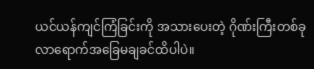ယင်ယန်ကျင်ကြံခြင်းကို အသားပေးတဲ့ ဂိုဏ်းကြီးတစ်ခု လာရောက်အခြေမချခင်ထိပါပဲ။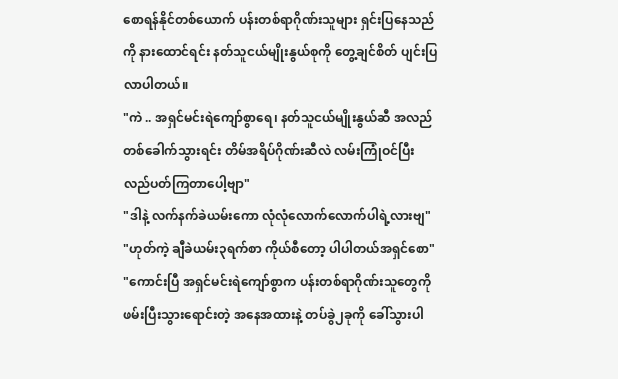စောရန်နိုင်တစ်ယောက် ပန်းတစ်ရာဂိုဏ်းသူများ ရှင်းပြနေသည်ကို နားထောင်ရင်း နတ်သူငယ်မျိုးနွယ်စုကို တွေ့ချင်စိတ် ပျင်းပြလာပါတယ်။
"ကဲ .. အရှင်မင်းရဲကျော်စွာရေ၊ နတ်သူငယ်မျိုးနွယ်ဆီ အလည်တစ်ခေါက်သွားရင်း တိမ်အရိပ်ဂိုဏ်းဆီလဲ လမ်းကြုံဝင်ပြီး လည်ပတ်ကြတာပေါ့ဗျာ"
"ဒါနဲ့ လက်နက်ခဲယမ်းကော လုံလုံလောက်လောက်ပါရဲ့လားဗျ"
"ဟုတ်ကဲ့ ချီခဲယမ်း၃ရက်စာ ကိုယ်စီတော့ ပါပါတယ်အရှင်စော"
"ကောင်းပြီ အရှင်မင်းရဲကျော်စွာက ပန်းတစ်ရာဂိုဏ်းသူတွေကို ဖမ်းပြီးသွားရောင်းတဲ့ အနေအထားနဲ့ တပ်ခွဲ၂ခုကို ခေါ်သွားပါ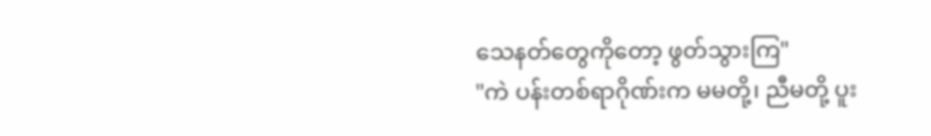သေနတ်တွေကိုတော့ ဖွတ်သွားကြ"
"ကဲ ပန်းတစ်ရာဂိုဏ်းက မမတို့၊ ညီမတို့ ပူး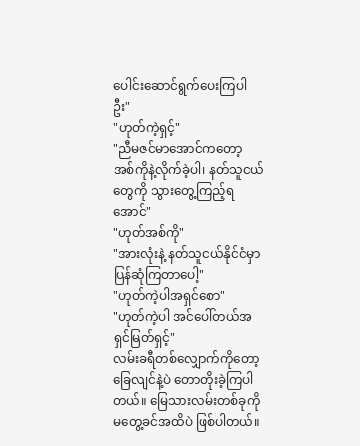ပေါင်းဆောင်ရွက်ပေးကြပါဦး"
"ဟုတ်ကဲ့ရှင့်"
"ညီမဇင်မာအောင်ကတော့ အစ်ကိုနဲ့လိုက်ခဲ့ပါ၊ နတ်သူငယ်တွေကို သွားတွေ့ကြည့်ရအောင်"
"ဟုတ်အစ်ကို"
"အားလုံးနဲ့ နတ်သူငယ်နိုင်ငံမှာ ပြန်ဆုံကြတာပေါ့"
"ဟုတ်ကဲ့ပါအရှင်စော"
"ဟုတ်ကဲ့ပါ အင်ပေါ်တယ်အရှင်မြတ်ရှင့်"
လမ်းခရီတစ်လျှောက်ကိုတော့ ခြေလျင်နဲ့ပဲ တောတိုးခဲ့ကြပါတယ်။ မြေသားလမ်းတစ်ခုကို မတွေ့ခင်အထိပဲ ဖြစ်ပါတယ်။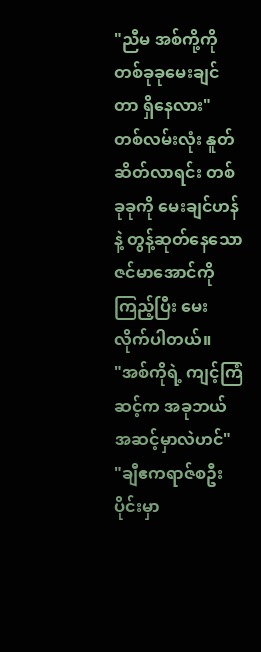"ညီမ အစ်ကို့ကို တစ်ခုခုမေးချင်တာ ရှိနေလား"
တစ်လမ်းလုံး နူတ်ဆိတ်လာရင်း တစ်ခုခုကို မေးချင်ဟန်နဲ့ တွန့်ဆုတ်နေသော ဇင်မာအောင်ကိုကြည့်ပြီး မေးလိုက်ပါတယ်။
"အစ်ကိုရဲ့ ကျင့်ကြံဆင့်က အခုဘယ်အဆင့်မှာလဲဟင်"
"ချီဧကရာဇ်စဦးပိုင်းမှာ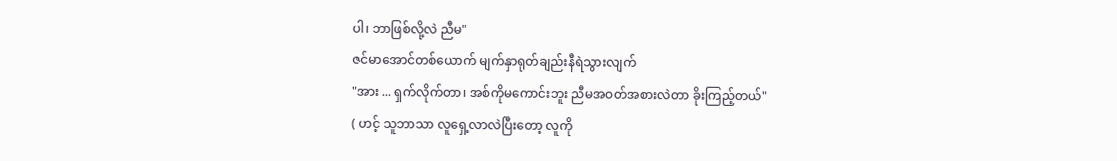ပါ၊ ဘာဖြစ်လို့လဲ ညီမ"
ဇင်မာအောင်တစ်ယောက် မျက်နှာရုတ်ချည်းနီရဲသွားလျက်
"အား ... ရှက်လိုက်တာ၊ အစ်ကိုမကောင်းဘူး ညီမအဝတ်အစားလဲတာ ခိုးကြည့်တယ်"
( ဟင့် သူဘာသာ လူရှေ့လာလဲပြီးတော့ လူကို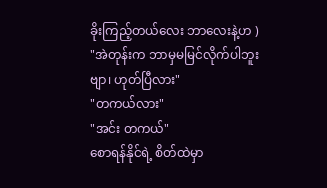ခိုးကြည့်တယ်လေး ဘာလေးနဲ့ဟ )
"အဲတုန်းက ဘာမှမမြင်လိုက်ပါဘူးဗျာ၊ ဟုတ်ပြီလား"
"တကယ်လား"
"အင်း တကယ်"
စောရန်နိုင်ရဲ့ စိတ်ထဲမှာ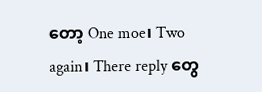တော့ One moe၊ Two again၊ There reply တွေ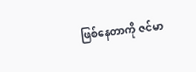ဖြစ်နေတာကို ဇင်မာ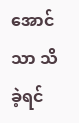အောင်သာ သိခဲ့ရင်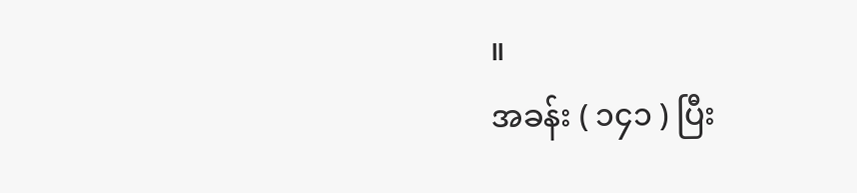။
အခန်း ( ၁၄၁ ) ပြီး